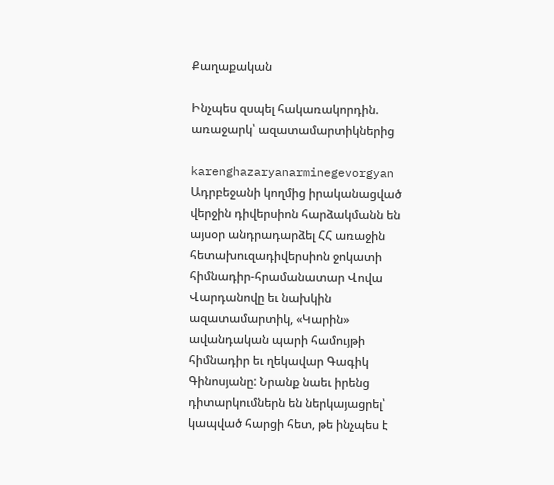Քաղաքական

Ինչպես զսպել հակառակորդին. առաջարկ՝ ազատամարտիկներից

karenghazaryanarminegevorgyan
Ադրբեջանի կողմից իրականացված վերջին դիվերսիոն հարձակմանն են այսօր անդրադարձել ՀՀ առաջին հետախուզադիվերսիոն ջոկատի հիմնադիր-հրամանատար Վովա Վարդանովը եւ նախկին ազատամարտիկ, «Կարին» ավանդական պարի համույթի հիմնադիր եւ ղեկավար Գագիկ Գինոսյանը: Նրանք նաեւ իրենց դիտարկումներն են ներկայացրել՝ կապված հարցի հետ, թե ինչպես է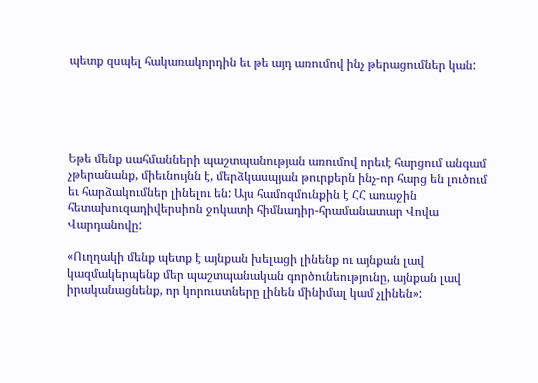պետք զսպել հակառակորդին եւ թե այդ առումով ինչ թերացումներ կան:





Եթե մենք սահմանների պաշտպանության առումով որեւէ հարցում անգամ չթերանանք, միեւնույնն է, մերձկասպյան թուրքերն ինչ-որ հարց են լուծում եւ հարձակումներ լինելու են: Այս համոզմունքին է ՀՀ առաջին հետախուզադիվերսիոն ջոկատի հիմնադիր-հրամանատար Վովա Վարդանովը:

«Ուղղակի մենք պետք է այնքան խելացի լինենք ու այնքան լավ կազմակերպենք մեր պաշտպանական գործունեությունը, այնքան լավ իրականացնենք, որ կորուստները լինեն մինիմալ կամ չլինեն»: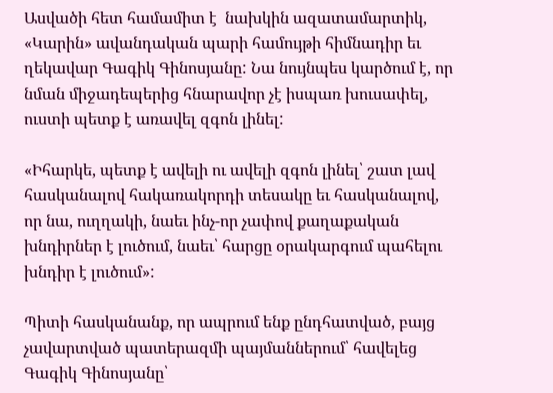Ասվածի հետ համամիտ է  նախկին ազատամարտիկ, «Կարին» ավանդական պարի համույթի հիմնադիր եւ ղեկավար Գագիկ Գինոսյանը: Նա նույնպես կարծում է, որ նման միջադեպերից հնարավոր չէ իսպառ խուսափել, ուստի պետք է առավել զգոն լինել:

«Իհարկե, պետք է ավելի ու ավելի զգոն լինել՝ շատ լավ հասկանալով հակառակորդի տեսակը եւ հասկանալով, որ նա, ուղղակի, նաեւ ինչ-որ չափով քաղաքական խնդիրներ է լուծում, նաեւ՝ հարցը օրակարգում պահելու խնդիր է լուծում»:

Պիտի հասկանանք, որ ապրում ենք ընդհատված, բայց չավարտված պատերազմի պայմաններում՝ հավելեց Գագիկ Գինոսյանը՝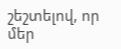շեշտելով, որ մեր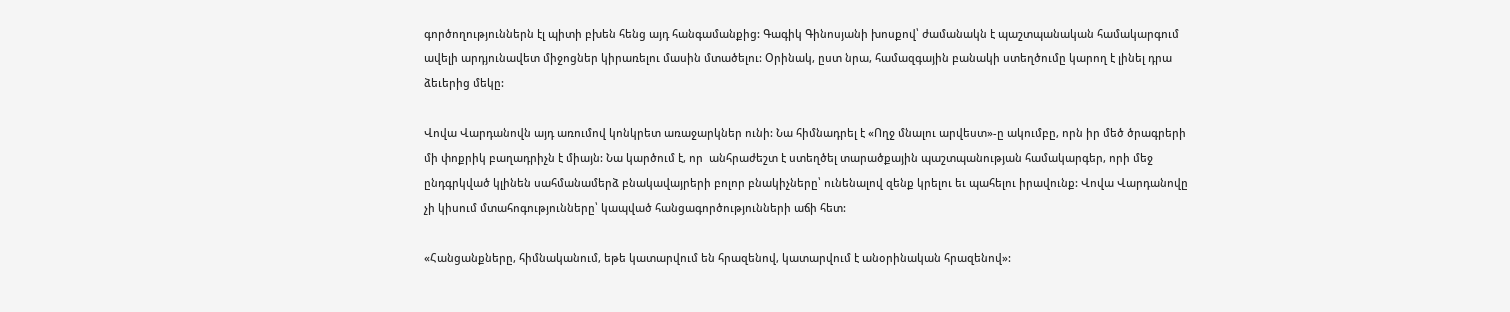գործողություններն էլ պիտի բխեն հենց այդ հանգամանքից: Գագիկ Գինոսյանի խոսքով՝ ժամանակն է պաշտպանական համակարգում ավելի արդյունավետ միջոցներ կիրառելու մասին մտածելու: Օրինակ, ըստ նրա, համազգային բանակի ստեղծումը կարող է լինել դրա ձեւերից մեկը:

Վովա Վարդանովն այդ առումով կոնկրետ առաջարկներ ունի: Նա հիմնադրել է «Ողջ մնալու արվեստ»-ը ակումբը, որն իր մեծ ծրագրերի մի փոքրիկ բաղադրիչն է միայն: Նա կարծում է, որ  անհրաժեշտ է ստեղծել տարածքային պաշտպանության համակարգեր, որի մեջ ընդգրկված կլինեն սահմանամերձ բնակավայրերի բոլոր բնակիչները՝ ունենալով զենք կրելու եւ պահելու իրավունք: Վովա Վարդանովը չի կիսում մտահոգությունները՝ կապված հանցագործությունների աճի հետ:

«Հանցանքները, հիմնականում, եթե կատարվում են հրազենով, կատարվում է անօրինական հրազենով»: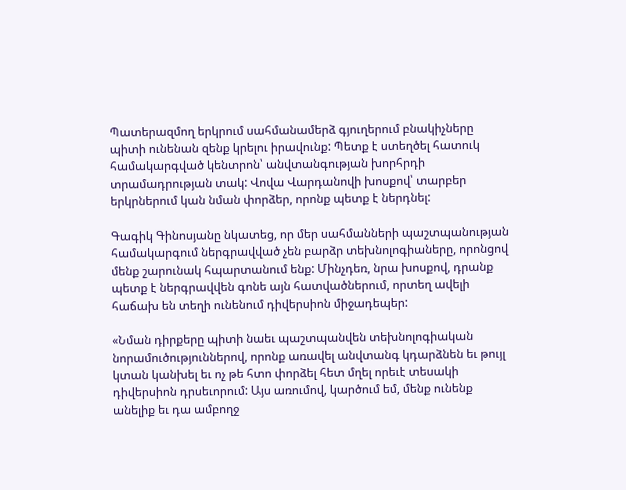Պատերազմող երկրում սահմանամերձ գյուղերում բնակիչները պիտի ունենան զենք կրելու իրավունք: Պետք է ստեղծել հատուկ համակարգված կենտրոն՝ անվտանգության խորհրդի տրամադրության տակ: Վովա Վարդանովի խոսքով՝ տարբեր երկրներում կան նման փորձեր, որոնք պետք է ներդնել:

Գագիկ Գինոսյանը նկատեց, որ մեր սահմանների պաշտպանության համակարգում ներգրավված չեն բարձր տեխնոլոգիաները, որոնցով մենք շարունակ հպարտանում ենք: Մինչդեռ, նրա խոսքով, դրանք պետք է ներգրավվեն գոնե այն հատվածներում, որտեղ ավելի հաճախ են տեղի ունենում դիվերսիոն միջադեպեր:

«Նման դիրքերը պիտի նաեւ պաշտպանվեն տեխնոլոգիական նորամուծություններով, որոնք առավել անվտանգ կդարձնեն եւ թույլ կտան կանխել եւ ոչ թե հտո փորձել հետ մղել որեւէ տեսակի դիվերսիոն դրսեւորում: Այս առումով, կարծում եմ, մենք ունենք անելիք եւ դա ամբողջ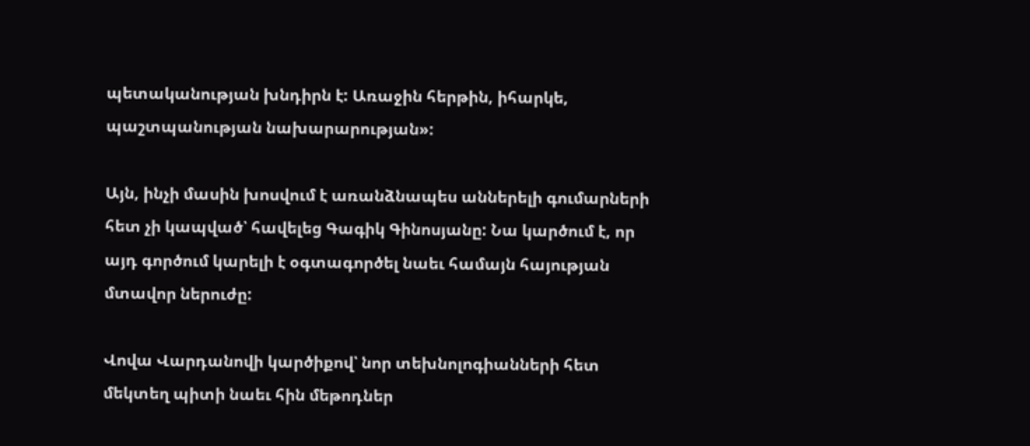պետականության խնդիրն է: Առաջին հերթին, իհարկե, պաշտպանության նախարարության»:

Այն, ինչի մասին խոսվում է առանձնապես աններելի գումարների հետ չի կապված՝ հավելեց Գագիկ Գինոսյանը: Նա կարծում է, որ այդ գործում կարելի է օգտագործել նաեւ համայն հայության մտավոր ներուժը:

Վովա Վարդանովի կարծիքով՝ նոր տեխնոլոգիանների հետ մեկտեղ պիտի նաեւ հին մեթոդներ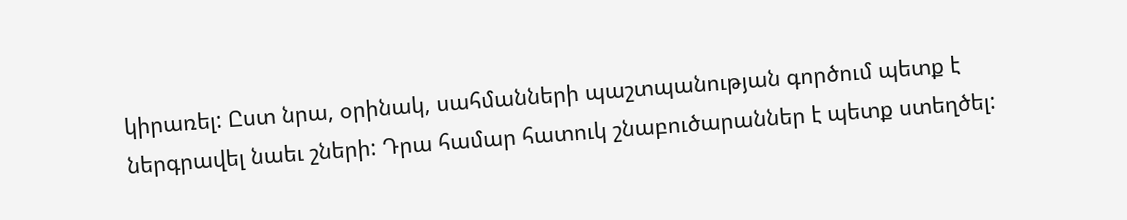կիրառել: Ըստ նրա, օրինակ, սահմանների պաշտպանության գործում պետք է ներգրավել նաեւ շների: Դրա համար հատուկ շնաբուծարաններ է պետք ստեղծել: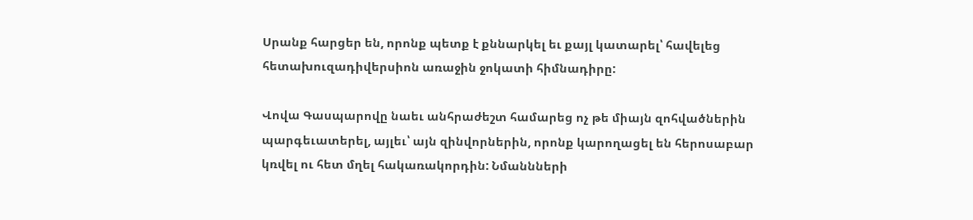Սրանք հարցեր են, որոնք պետք է քննարկել եւ քայլ կատարել՝ հավելեց հետախուզադիվերսիոն առաջին ջոկատի հիմնադիրը:

Վովա Գասպարովը նաեւ անհրաժեշտ համարեց ոչ թե միայն զոհվածներին պարգեւատերել, այլեւ՝ այն զինվորներին, որոնք կարողացել են հերոսաբար կռվել ու հետ մղել հակառակորդին: Նմաննների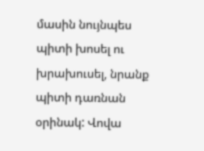մասին նույնպես պիտի խոսել ու խրախուսել, նրանք պիտի դառնան օրինակ: Վովա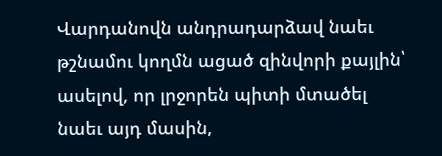Վարդանովն անդրադարձավ նաեւ թշնամու կողմն ացած զինվորի քայլին՝ ասելով, որ լրջորեն պիտի մտածել նաեւ այդ մասին,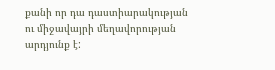քանի որ դա դաստիարակության ու միջավայրի մեղավորության արդյունք է: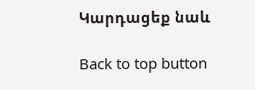Կարդացեք նաև

Back to top button